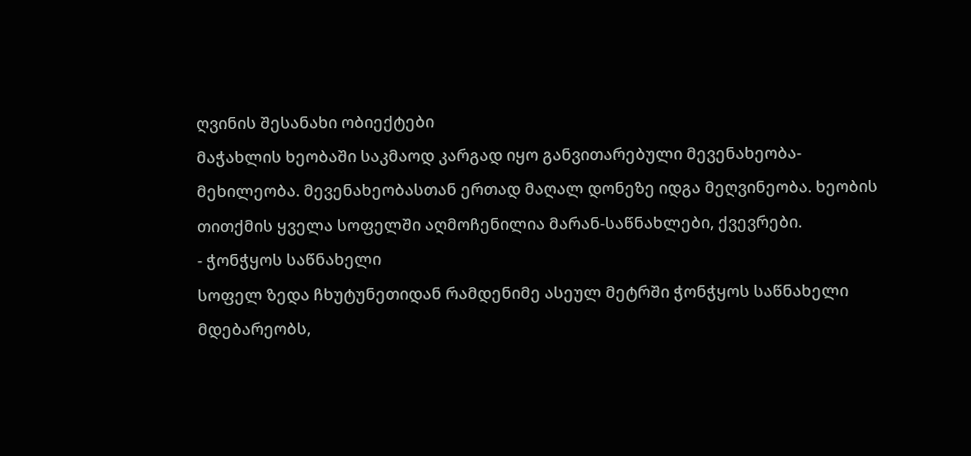ღვინის შესანახი ობიექტები
მაჭახლის ხეობაში საკმაოდ კარგად იყო განვითარებული მევენახეობა-მეხილეობა. მევენახეობასთან ერთად მაღალ დონეზე იდგა მეღვინეობა. ხეობის თითქმის ყველა სოფელში აღმოჩენილია მარან-საწნახლები, ქვევრები.
- ჭონჭყოს საწნახელი
სოფელ ზედა ჩხუტუნეთიდან რამდენიმე ასეულ მეტრში ჭონჭყოს საწნახელი მდებარეობს,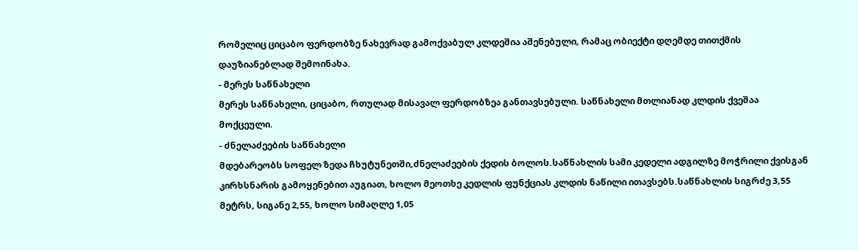რომელიც ციცაბო ფერდობზე ნახევრად გამოქვაბულ კლდეშია აშენებული, რამაც ობიექტი დღემდე თითქმის დაუზიანებლად შემოინახა.
- მერეს საწნახელი
მერეს საწნახელი, ციცაბო, რთულად მისავალ ფერდობზეა განთავსებული. საწნახელი მთლიანად კლდის ქვეშაა მოქცეული.
- ძნელაძეების საწნახელი
მდებარეობს სოფელ ზედა ჩხუტუნეთში,ძნელაძეების ქედის ბოლოს.საწნახლის სამი კედელი ადგილზე მოჭრილი ქვისგან კირხსნარის გამოყენებით აუგიათ, ხოლო მეოთხე კედლის ფუნქციას კლდის ნაწილი ითავსებს.საწნახლის სიგრძე 3,55 მეტრს, სიგანე 2,55, ხოლო სიმაღლე 1,05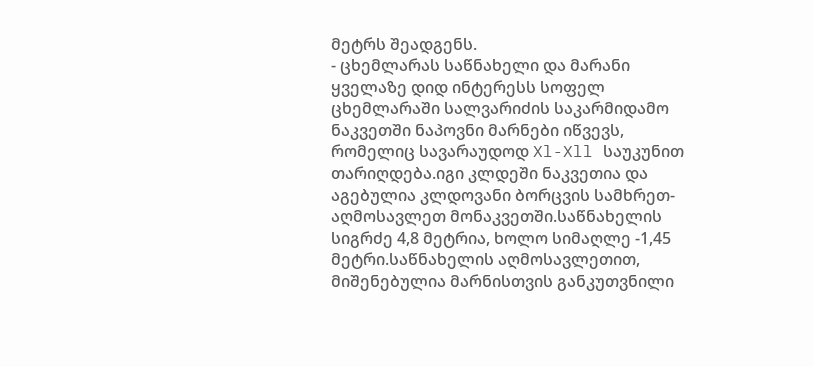მეტრს შეადგენს.
- ცხემლარას საწნახელი და მარანი
ყველაზე დიდ ინტერესს სოფელ ცხემლარაში სალვარიძის საკარმიდამო ნაკვეთში ნაპოვნი მარნები იწვევს, რომელიც სავარაუდოდ Xl-Xll საუკუნით თარიღდება.იგი კლდეში ნაკვეთია და აგებულია კლდოვანი ბორცვის სამხრეთ-აღმოსავლეთ მონაკვეთში.საწნახელის სიგრძე 4,8 მეტრია, ხოლო სიმაღლე -1,45 მეტრი.საწნახელის აღმოსავლეთით, მიშენებულია მარნისთვის განკუთვნილი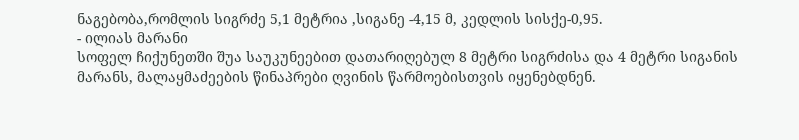ნაგებობა,რომლის სიგრძე 5,1 მეტრია ,სიგანე -4,15 მ, კედლის სისქე-0,95.
- ილიას მარანი
სოფელ ჩიქუნეთში შუა საუკუნეებით დათარიღებულ 8 მეტრი სიგრძისა და 4 მეტრი სიგანის მარანს, მალაყმაძეების წინაპრები ღვინის წარმოებისთვის იყენებდნენ.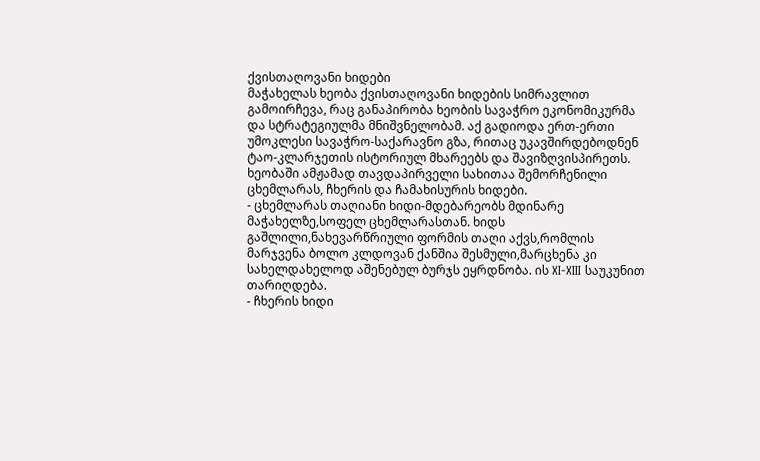ქვისთაღოვანი ხიდები
მაჭახელას ხეობა ქვისთაღოვანი ხიდების სიმრავლით გამოირჩევა, რაც განაპირობა ხეობის სავაჭრო ეკონომიკურმა და სტრატეგიულმა მნიშვნელობამ. აქ გადიოდა ერთ-ერთი უმოკლესი სავაჭრო-საქარავნო გზა, რითაც უკავშირდებოდნენ ტაო-კლარჯეთის ისტორიულ მხარეებს და შავიზღვისპირეთს. ხეობაში ამჟამად თავდაპირველი სახითაა შემორჩენილი ცხემლარას, ჩხერის და ჩამახისურის ხიდები.
- ცხემლარას თაღიანი ხიდი-მდებარეობს მდინარე მაჭახელზე,სოფელ ცხემლარასთან. ხიდს გაშლილი,ნახევარწრიული ფორმის თაღი აქვს,რომლის მარჯვენა ბოლო კლდოვან ქანშია შესმული,მარცხენა კი სახელდახელოდ აშენებულ ბურჯს ეყრდნობა. ის XI-XIII საუკუნით თარიღდება.
- ჩხერის ხიდი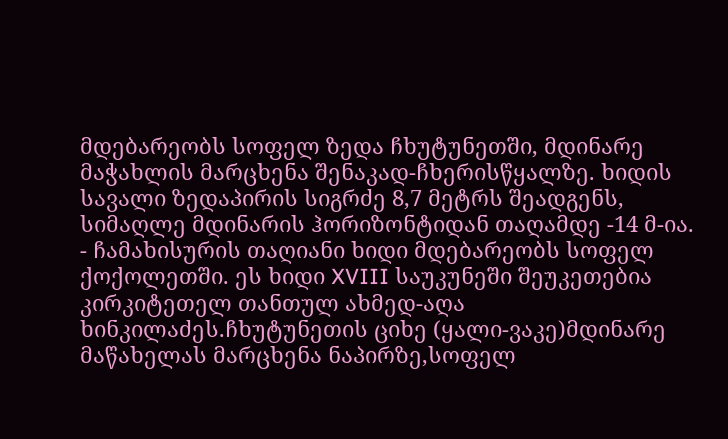მდებარეობს სოფელ ზედა ჩხუტუნეთში, მდინარე მაჭახლის მარცხენა შენაკად-ჩხერისწყალზე. ხიდის სავალი ზედაპირის სიგრძე 8,7 მეტრს შეადგენს, სიმაღლე მდინარის ჰორიზონტიდან თაღამდე -14 მ-ია.
- ჩამახისურის თაღიანი ხიდი მდებარეობს სოფელ ქოქოლეთში. ეს ხიდი XVIII საუკუნეში შეუკეთებია კირკიტეთელ თანთულ ახმედ-აღა ხინკილაძეს.ჩხუტუნეთის ციხე (ყალი-ვაკე)მდინარე მაწახელას მარცხენა ნაპირზე,სოფელ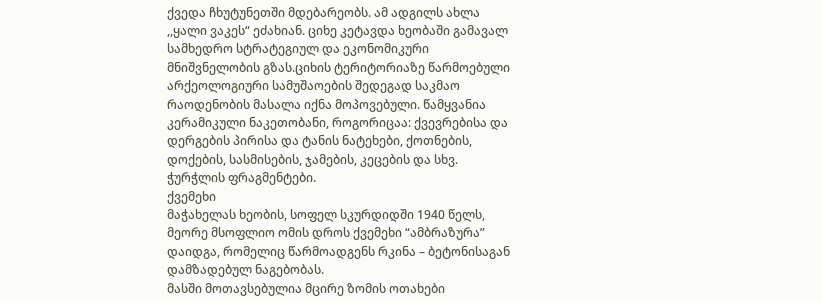ქვედა ჩხუტუნეთში მდებარეობს. ამ ადგილს ახლა ,,ყალი ვაკეს“ ეძახიან. ციხე კეტავდა ხეობაში გამავალ სამხედრო სტრატეგიულ და ეკონომიკური მნიშვნელობის გზას.ციხის ტერიტორიაზე წარმოებული არქეოლოგიური სამუშაოების შედეგად საკმაო რაოდენობის მასალა იქნა მოპოვებული. წამყვანია კერამიკული ნაკეთობანი, როგორიცაა: ქვევრებისა და დერგების პირისა და ტანის ნატეხები, ქოთნების, დოქების, სასმისების, ჯამების, კეცების და სხვ. ჭურჭლის ფრაგმენტები.
ქვემეხი
მაჭახელას ხეობის, სოფელ სკურდიდში 1940 წელს, მეორე მსოფლიო ომის დროს ქვემეხი “ამბრაზურა” დაიდგა, რომელიც წარმოადგენს რკინა – ბეტონისაგან დამზადებულ ნაგებობას.
მასში მოთავსებულია მცირე ზომის ოთახები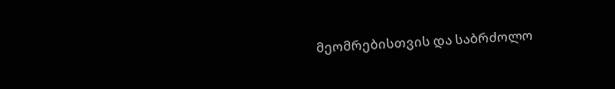მეომრებისთვის და საბრძოლო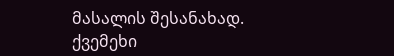მასალის შესანახად.
ქვემეხი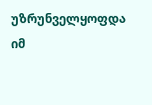უზრუნველყოფდა იმ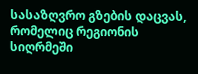სასაზღვრო გზების დაცვას, რომელიც რეგიონის სიღრმეში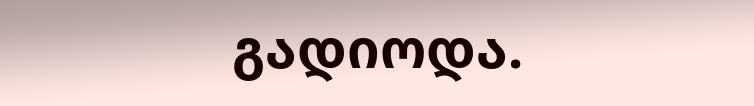გადიოდა.